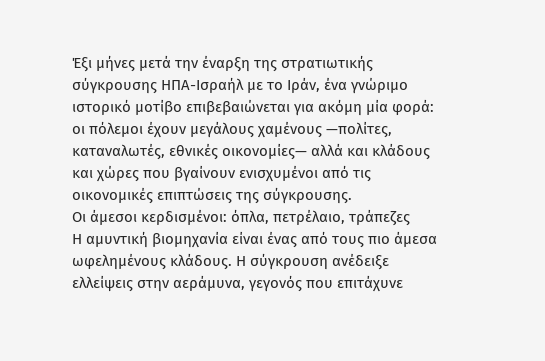Έξι μήνες μετά την έναρξη της στρατιωτικής σύγκρουσης ΗΠΑ-Ισραήλ με το Ιράν, ένα γνώριμο ιστορικό μοτίβο επιβεβαιώνεται για ακόμη μία φορά: οι πόλεμοι έχουν μεγάλους χαμένους —πολίτες, καταναλωτές, εθνικές οικονομίες— αλλά και κλάδους και χώρες που βγαίνουν ενισχυμένοι από τις οικονομικές επιπτώσεις της σύγκρουσης.
Οι άμεσοι κερδισμένοι: όπλα, πετρέλαιο, τράπεζες
Η αμυντική βιομηχανία είναι ένας από τους πιο άμεσα ωφελημένους κλάδους. Η σύγκρουση ανέδειξε ελλείψεις στην αεράμυνα, γεγονός που επιτάχυνε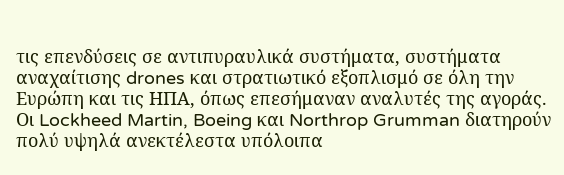τις επενδύσεις σε αντιπυραυλικά συστήματα, συστήματα αναχαίτισης drones και στρατιωτικό εξοπλισμό σε όλη την Ευρώπη και τις ΗΠΑ, όπως επεσήμαναν αναλυτές της αγοράς. Οι Lockheed Martin, Boeing και Northrop Grumman διατηρούν πολύ υψηλά ανεκτέλεστα υπόλοιπα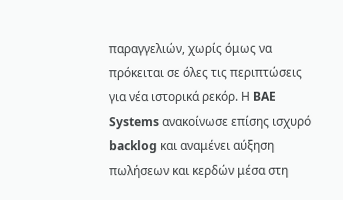παραγγελιών, χωρίς όμως να πρόκειται σε όλες τις περιπτώσεις για νέα ιστορικά ρεκόρ. Η BAE Systems ανακοίνωσε επίσης ισχυρό backlog και αναμένει αύξηση πωλήσεων και κερδών μέσα στη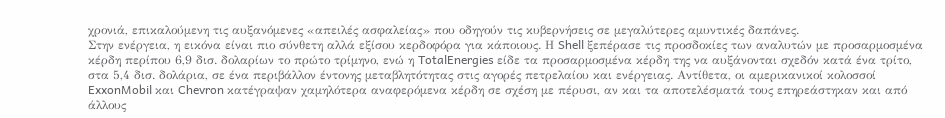χρονιά, επικαλούμενη τις αυξανόμενες «απειλές ασφαλείας» που οδηγούν τις κυβερνήσεις σε μεγαλύτερες αμυντικές δαπάνες.
Στην ενέργεια, η εικόνα είναι πιο σύνθετη αλλά εξίσου κερδοφόρα για κάποιους. Η Shell ξεπέρασε τις προσδοκίες των αναλυτών με προσαρμοσμένα κέρδη περίπου 6,9 δισ. δολαρίων το πρώτο τρίμηνο, ενώ η TotalEnergies είδε τα προσαρμοσμένα κέρδη της να αυξάνονται σχεδόν κατά ένα τρίτο, στα 5,4 δισ. δολάρια, σε ένα περιβάλλον έντονης μεταβλητότητας στις αγορές πετρελαίου και ενέργειας. Αντίθετα, οι αμερικανικοί κολοσσοί ExxonMobil και Chevron κατέγραψαν χαμηλότερα αναφερόμενα κέρδη σε σχέση με πέρυσι, αν και τα αποτελέσματά τους επηρεάστηκαν και από άλλους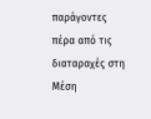παράγοντες πέρα από τις διαταραχές στη Μέση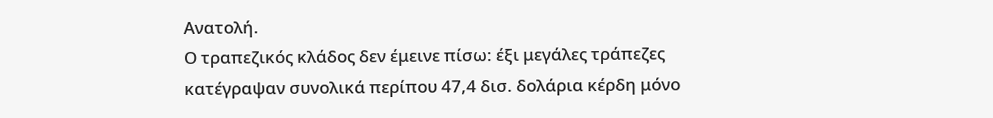Ανατολή.
Ο τραπεζικός κλάδος δεν έμεινε πίσω: έξι μεγάλες τράπεζες κατέγραψαν συνολικά περίπου 47,4 δισ. δολάρια κέρδη μόνο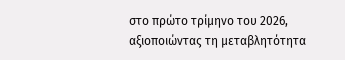στο πρώτο τρίμηνο του 2026, αξιοποιώντας τη μεταβλητότητα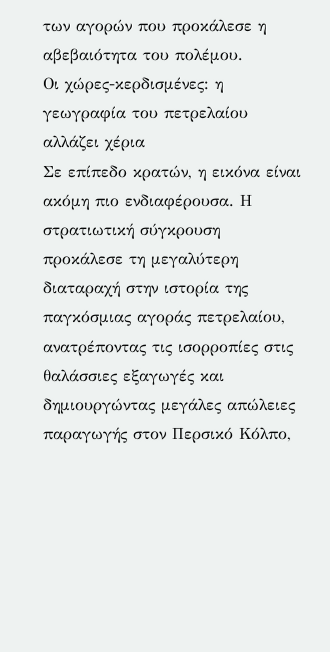των αγορών που προκάλεσε η αβεβαιότητα του πολέμου.
Οι χώρες-κερδισμένες: η γεωγραφία του πετρελαίου αλλάζει χέρια
Σε επίπεδο κρατών, η εικόνα είναι ακόμη πιο ενδιαφέρουσα. Η στρατιωτική σύγκρουση προκάλεσε τη μεγαλύτερη διαταραχή στην ιστορία της παγκόσμιας αγοράς πετρελαίου, ανατρέποντας τις ισορροπίες στις θαλάσσιες εξαγωγές και δημιουργώντας μεγάλες απώλειες παραγωγής στον Περσικό Κόλπο,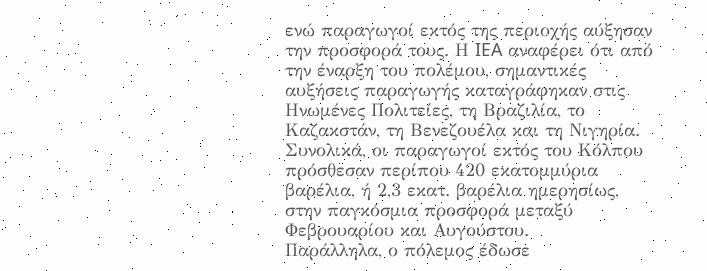ενώ παραγωγοί εκτός της περιοχής αύξησαν την προσφορά τους. Η IEA αναφέρει ότι από την έναρξη του πολέμου, σημαντικές αυξήσεις παραγωγής καταγράφηκαν στις Ηνωμένες Πολιτείες, τη Βραζιλία, το Καζακστάν, τη Βενεζουέλα και τη Νιγηρία. Συνολικά, οι παραγωγοί εκτός του Κόλπου πρόσθεσαν περίπου 420 εκατομμύρια βαρέλια, ή 2,3 εκατ. βαρέλια ημερησίως, στην παγκόσμια προσφορά μεταξύ Φεβρουαρίου και Αυγούστου.
Παράλληλα, ο πόλεμος έδωσε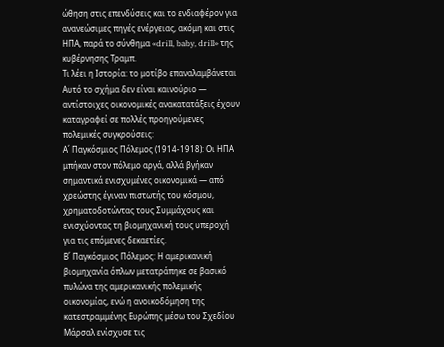ώθηση στις επενδύσεις και το ενδιαφέρον για ανανεώσιμες πηγές ενέργειας, ακόμη και στις ΗΠΑ, παρά το σύνθημα «drill, baby, drill» της κυβέρνησης Τραμπ.
Τι λέει η Ιστορία: το μοτίβο επαναλαμβάνεται
Αυτό το σχήμα δεν είναι καινούριο — αντίστοιχες οικονομικές ανακατατάξεις έχουν καταγραφεί σε πολλές προηγούμενες πολεμικές συγκρούσεις:
Α΄ Παγκόσμιος Πόλεμος (1914-1918): Οι ΗΠΑ μπήκαν στον πόλεμο αργά, αλλά βγήκαν σημαντικά ενισχυμένες οικονομικά — από χρεώστης έγιναν πιστωτής του κόσμου, χρηματοδοτώντας τους Συμμάχους και ενισχύοντας τη βιομηχανική τους υπεροχή για τις επόμενες δεκαετίες.
Β΄ Παγκόσμιος Πόλεμος: Η αμερικανική βιομηχανία όπλων μετατράπηκε σε βασικό πυλώνα της αμερικανικής πολεμικής οικονομίας, ενώ η ανοικοδόμηση της κατεστραμμένης Ευρώπης μέσω του Σχεδίου Μάρσαλ ενίσχυσε τις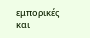εμπορικές και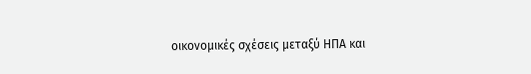οικονομικές σχέσεις μεταξύ ΗΠΑ και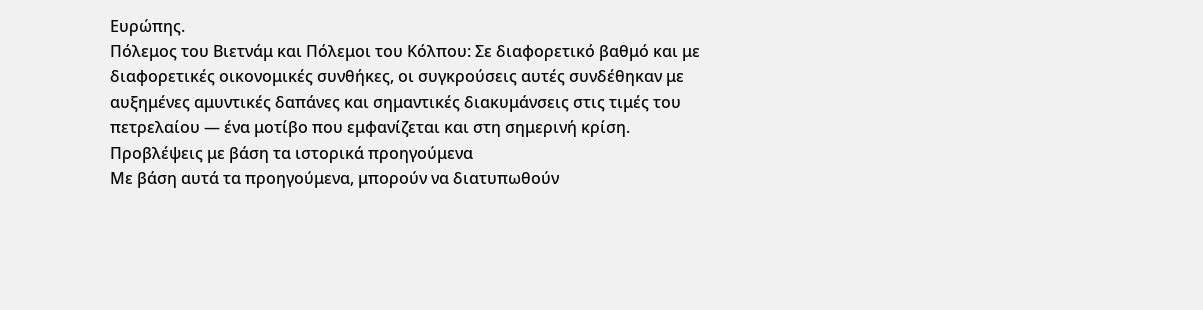Ευρώπης.
Πόλεμος του Βιετνάμ και Πόλεμοι του Κόλπου: Σε διαφορετικό βαθμό και με διαφορετικές οικονομικές συνθήκες, οι συγκρούσεις αυτές συνδέθηκαν με αυξημένες αμυντικές δαπάνες και σημαντικές διακυμάνσεις στις τιμές του πετρελαίου — ένα μοτίβο που εμφανίζεται και στη σημερινή κρίση.
Προβλέψεις με βάση τα ιστορικά προηγούμενα
Με βάση αυτά τα προηγούμενα, μπορούν να διατυπωθούν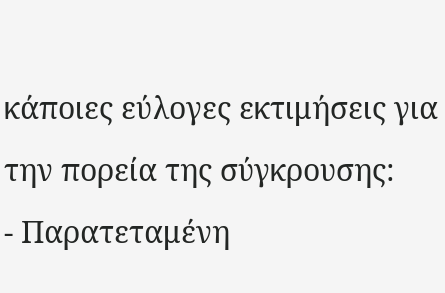κάποιες εύλογες εκτιμήσεις για την πορεία της σύγκρουσης:
- Παρατεταμένη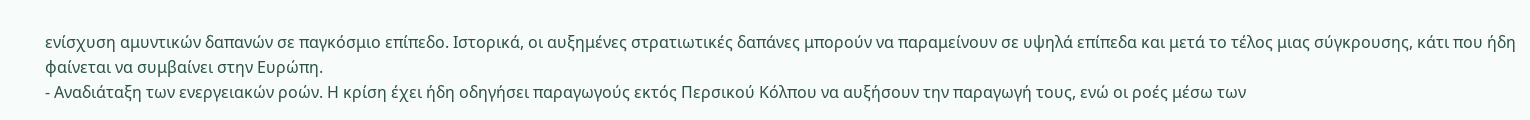ενίσχυση αμυντικών δαπανών σε παγκόσμιο επίπεδο. Ιστορικά, οι αυξημένες στρατιωτικές δαπάνες μπορούν να παραμείνουν σε υψηλά επίπεδα και μετά το τέλος μιας σύγκρουσης, κάτι που ήδη φαίνεται να συμβαίνει στην Ευρώπη.
- Αναδιάταξη των ενεργειακών ροών. Η κρίση έχει ήδη οδηγήσει παραγωγούς εκτός Περσικού Κόλπου να αυξήσουν την παραγωγή τους, ενώ οι ροές μέσω των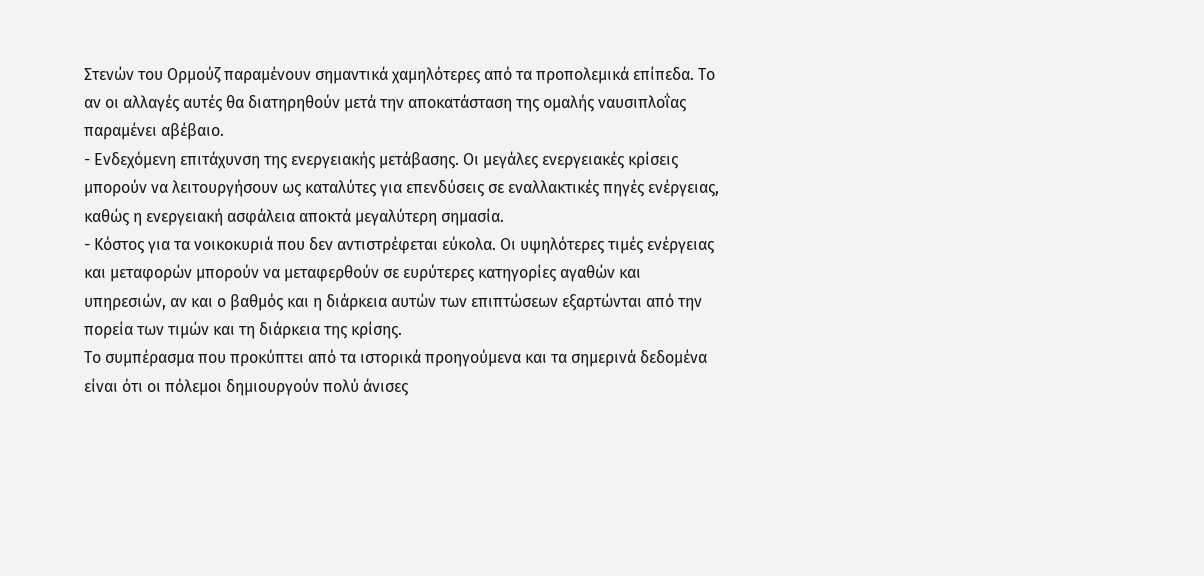Στενών του Ορμούζ παραμένουν σημαντικά χαμηλότερες από τα προπολεμικά επίπεδα. Το αν οι αλλαγές αυτές θα διατηρηθούν μετά την αποκατάσταση της ομαλής ναυσιπλοΐας παραμένει αβέβαιο.
- Ενδεχόμενη επιτάχυνση της ενεργειακής μετάβασης. Οι μεγάλες ενεργειακές κρίσεις μπορούν να λειτουργήσουν ως καταλύτες για επενδύσεις σε εναλλακτικές πηγές ενέργειας, καθώς η ενεργειακή ασφάλεια αποκτά μεγαλύτερη σημασία.
- Κόστος για τα νοικοκυριά που δεν αντιστρέφεται εύκολα. Οι υψηλότερες τιμές ενέργειας και μεταφορών μπορούν να μεταφερθούν σε ευρύτερες κατηγορίες αγαθών και υπηρεσιών, αν και ο βαθμός και η διάρκεια αυτών των επιπτώσεων εξαρτώνται από την πορεία των τιμών και τη διάρκεια της κρίσης.
Το συμπέρασμα που προκύπτει από τα ιστορικά προηγούμενα και τα σημερινά δεδομένα είναι ότι οι πόλεμοι δημιουργούν πολύ άνισες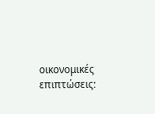οικονομικές επιπτώσεις: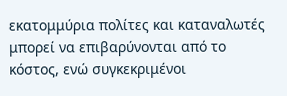εκατομμύρια πολίτες και καταναλωτές μπορεί να επιβαρύνονται από το κόστος, ενώ συγκεκριμένοι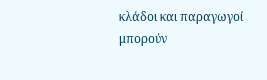κλάδοι και παραγωγοί μπορούν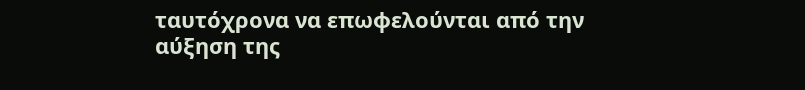ταυτόχρονα να επωφελούνται από την αύξηση της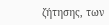ζήτησης, των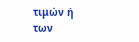τιμών ή των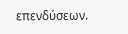επενδύσεων.